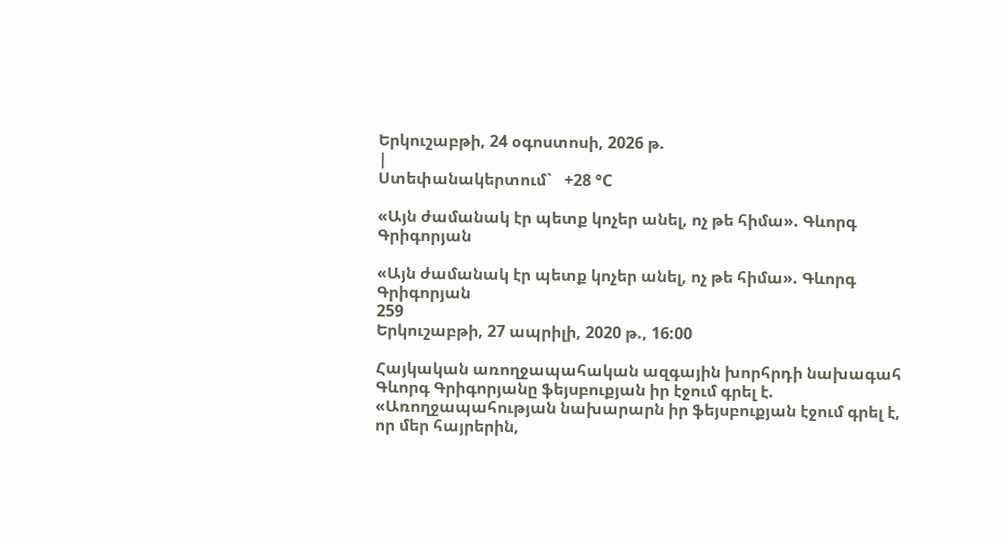Երկուշաբթի, 24 օգոստոսի, 2026 թ.
|
Ստեփանակերտում`   +28 °C

«Այն ժամանակ էր պետք կոչեր անել, ոչ թե հիմա». Գևորգ Գրիգորյան

«Այն ժամանակ էր պետք կոչեր անել, ոչ թե հիմա». Գևորգ Գրիգորյան
259
Երկուշաբթի, 27 ապրիլի, 2020 թ., 16:00

Հայկական առողջապահական ազգային խորհրդի նախագահ Գևորգ Գրիգորյանը ֆեյսբուքյան իր էջում գրել է. «Առողջապահության նախարարն իր ֆեյսբուքյան էջում գրել է, որ մեր հայրերին,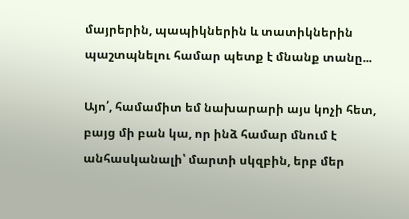մայրերին, պապիկներին և տատիկներին պաշտպնելու համար պետք է մնանք տանը...

Այո՛, համամիտ եմ նախարարի այս կոչի հետ, բայց մի բան կա, որ ինձ համար մնում է անհասկանալի՝ մարտի սկզբին, երբ մեր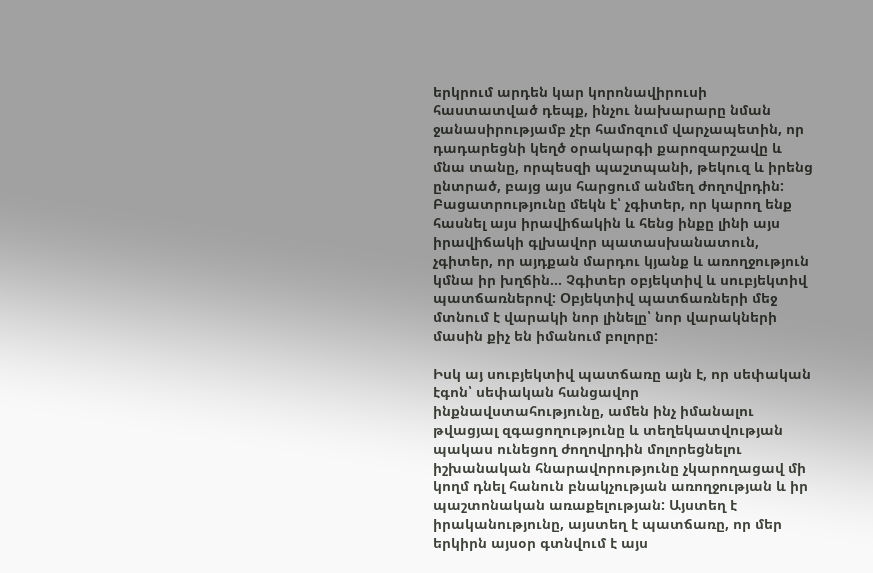երկրում արդեն կար կորոնավիրուսի հաստատված դեպք, ինչու նախարարը նման ջանասիրությամբ չէր համոզում վարչապետին, որ դադարեցնի կեղծ օրակարգի քարոզարշավը և մնա տանը, որպեսզի պաշտպանի, թեկուզ և իրենց ընտրած, բայց այս հարցում անմեղ ժողովրդին: Բացատրությունը մեկն է՝ չգիտեր, որ կարող ենք հասնել այս իրավիճակին և հենց ինքը լինի այս իրավիճակի գլխավոր պատասխանատուն, չգիտեր, որ այդքան մարդու կյանք և առողջություն կմնա իր խղճին... Չգիտեր օբյեկտիվ և սուբյեկտիվ պատճառներով: Օբյեկտիվ պատճառների մեջ մտնում է վարակի նոր լինելը՝ նոր վարակների մասին քիչ են իմանում բոլորը:

Իսկ այ սուբյեկտիվ պատճառը այն է, որ սեփական էգոն՝ սեփական հանցավոր ինքնավստահությունը, ամեն ինչ իմանալու թվացյալ զգացողությունը և տեղեկատվության պակաս ունեցող ժողովրդին մոլորեցնելու իշխանական հնարավորությունը չկարողացավ մի կողմ դնել հանուն բնակչության առողջության և իր պաշտոնական առաքելության: Այստեղ է իրականությունը, այստեղ է պատճառը, որ մեր երկիրն այսօր գտնվում է այս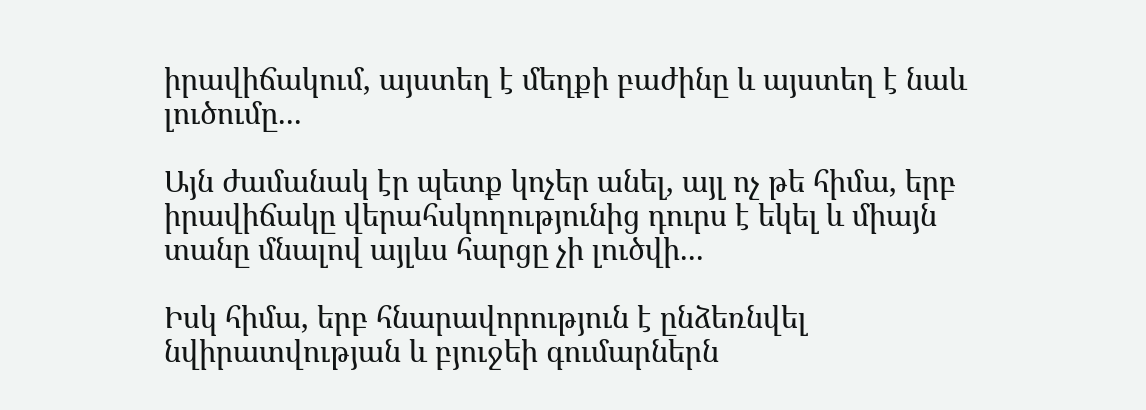իրավիճակում, այստեղ է մեղքի բաժինը և այստեղ է նաև լուծումը...

Այն ժամանակ էր պետք կոչեր անել, այլ ոչ թե հիմա, երբ իրավիճակը վերահսկողությունից դուրս է եկել և միայն տանը մնալով այլևս հարցը չի լուծվի...

Իսկ հիմա, երբ հնարավորություն է ընձեռնվել նվիրատվության և բյուջեի գումարներն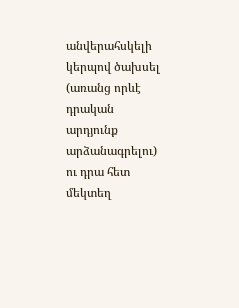անվերահսկելի կերպով ծախսել (առանց որևէ դրական արդյունք արձանագրելու) ու դրա հետ մեկտեղ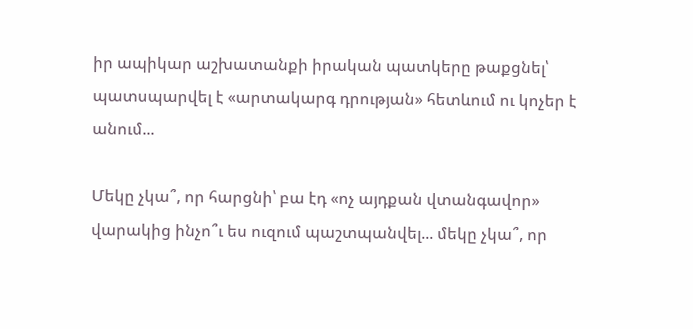իր ապիկար աշխատանքի իրական պատկերը թաքցնել՝ պատսպարվել է «արտակարգ դրության» հետևում ու կոչեր է անում...

Մեկը չկա՞, որ հարցնի՝ բա էդ «ոչ այդքան վտանգավոր» վարակից ինչո՞ւ ես ուզում պաշտպանվել... մեկը չկա՞, որ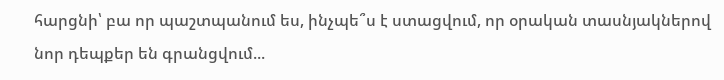հարցնի՝ բա որ պաշտպանում ես, ինչպե՞ս է ստացվում, որ օրական տասնյակներով նոր դեպքեր են գրանցվում...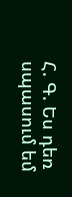Հ. Գ. Ես դեռ սպասում եմ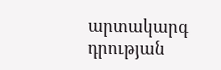արտակարգ դրության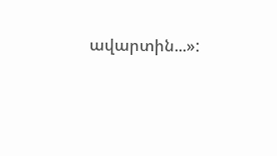ավարտին...»: